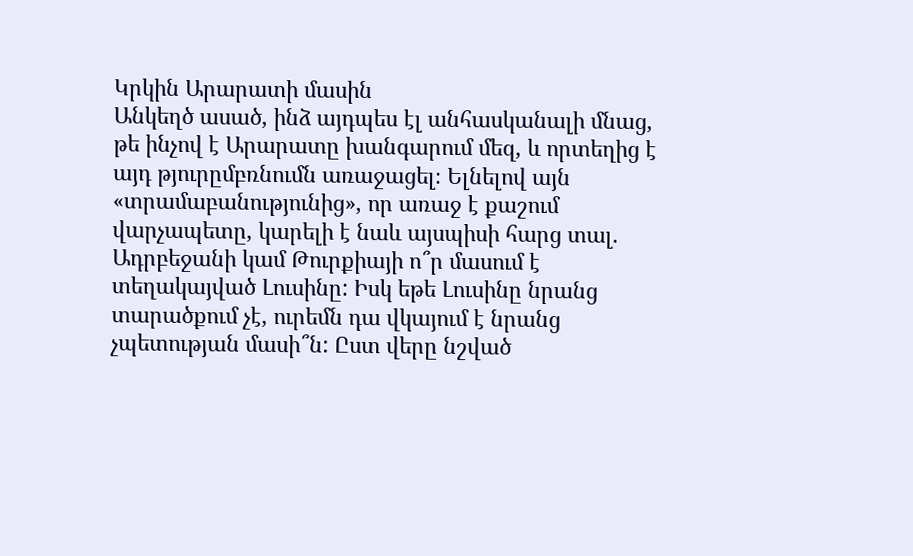Կրկին Արարատի մասին
Անկեղծ ասած, ինձ այդպես էլ անհասկանալի մնաց, թե ինչով է Արարատը խանգարում մեզ, և որտեղից է այդ թյուրըմբռնումն առաջացել։ Ելնելով այն «տրամաբանությունից», որ առաջ է քաշում վարչապետը, կարելի է նաև այսպիսի հարց տալ. Ադրբեջանի կամ Թուրքիայի ո՞ր մասում է տեղակայված Լուսինը: Իսկ եթե Լուսինը նրանց տարածքում չէ, ուրեմն դա վկայում է նրանց չպետության մասի՞ն: Ըստ վերը նշված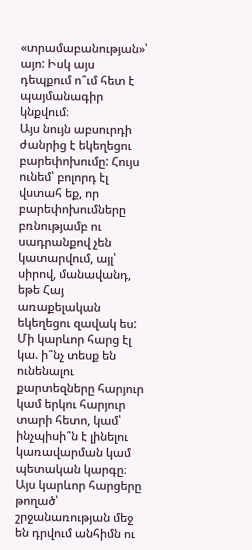«տրամաբանության»՝ այո: Իսկ այս դեպքում ո՞ւմ հետ է պայմանագիր կնքվում։
Այս նույն աբսուրդի ժանրից է եկեղեցու բարեփոխումը: Հույս ունեմ՝ բոլորդ էլ վստահ եք, որ բարեփոխումները բռնությամբ ու սադրանքով չեն կատարվում, այլ՝ սիրով, մանավանդ, եթե Հայ առաքելական եկեղեցու զավակ ես: Մի կարևոր հարց էլ կա. ի՞նչ տեսք են ունենալու քարտեզները հարյուր կամ երկու հարյուր տարի հետո, կամ՝ ինչպիսի՞ն է լինելու կառավարման կամ պետական կարգը։ Այս կարևոր հարցերը թողած՝ շրջանառության մեջ են դրվում անհիմն ու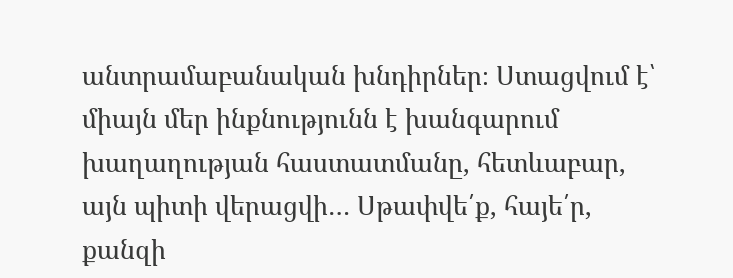անտրամաբանական խնդիրներ։ Ստացվում է՝ միայն մեր ինքնությունն է խանգարում խաղաղության հաստատմանը, հետևաբար, այն պիտի վերացվի… Սթափվե՛ք, հայե՛ր, քանզի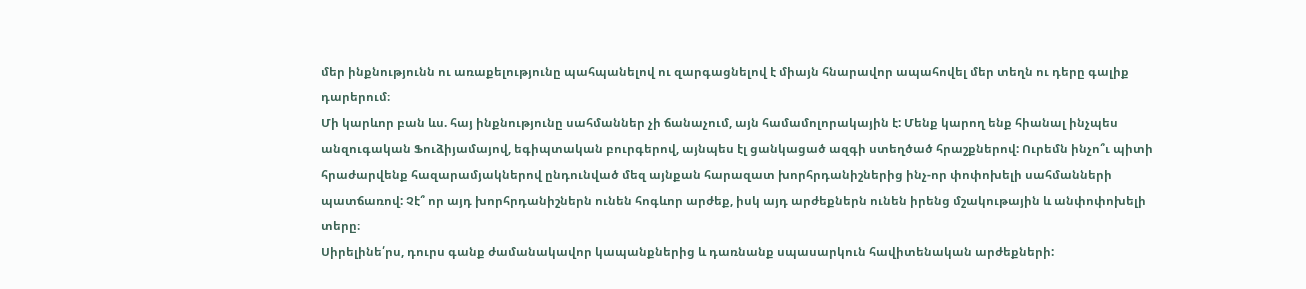մեր ինքնությունն ու առաքելությունը պահպանելով ու զարգացնելով է միայն հնարավոր ապահովել մեր տեղն ու դերը գալիք դարերում։
Մի կարևոր բան ևս. հայ ինքնությունը սահմաններ չի ճանաչում, այն համամոլորակային է: Մենք կարող ենք հիանալ ինչպես անզուգական Ֆուձիյամայով, եգիպտական բուրգերով, այնպես էլ ցանկացած ազգի ստեղծած հրաշքներով: Ուրեմն ինչո՞ւ պիտի հրաժարվենք հազարամյակներով ընդունված մեզ այնքան հարազատ խորհրդանիշներից ինչ-որ փոփոխելի սահմանների պատճառով: Չէ՞ որ այդ խորհրդանիշներն ունեն հոգևոր արժեք, իսկ այդ արժեքներն ունեն իրենց մշակութային և անփոփոխելի տերը։
Սիրելինե՛րս, դուրս գանք ժամանակավոր կապանքներից և դառնանք սպասարկուն հավիտենական արժեքների: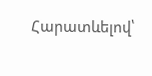Հարատևելով՝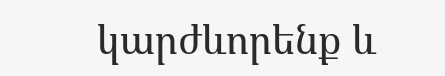կարժևորենք և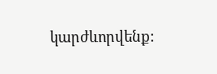կարժևորվենք: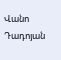Վանո Դադոյան